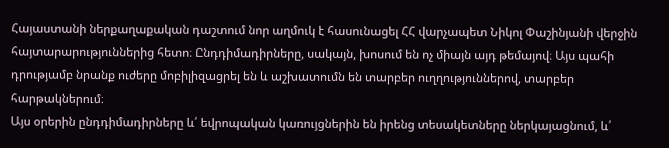Հայաստանի ներքաղաքական դաշտում նոր աղմուկ է հասունացել ՀՀ վարչապետ Նիկոլ Փաշինյանի վերջին հայտարարություններից հետո։ Ընդդիմադիրները, սակայն, խոսում են ոչ միայն այդ թեմայով։ Այս պահի դրությամբ նրանք ուժերը մոբիլիզացրել են և աշխատումն են տարբեր ուղղություններով, տարբեր հարթակներում։
Այս օրերին ընդդիմադիրները և՛ եվրոպական կառույցներին են իրենց տեսակետները ներկայացնում, և՛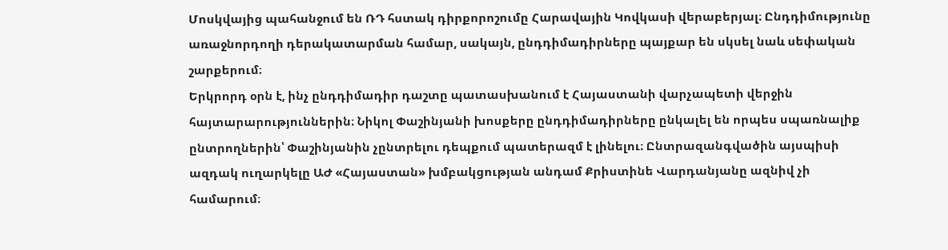Մոսկվայից պահանջում են ՌԴ հստակ դիրքորոշումը Հարավային Կովկասի վերաբերյալ։ Ընդդիմությունը առաջնորդողի դերակատարման համար, սակայն, ընդդիմադիրները պայքար են սկսել նաև սեփական շարքերում։
Երկրորդ օրն է, ինչ ընդդիմադիր դաշտը պատասխանում է Հայաստանի վարչապետի վերջին հայտարարություններին։ Նիկոլ Փաշինյանի խոսքերը ընդդիմադիրները ընկալել են որպես սպառնալիք ընտրողներին՝ Փաշինյանին չընտրելու դեպքում պատերազմ է լինելու։ Ընտրազանգվածին այսպիսի ազդակ ուղարկելը ԱԺ «Հայաստան» խմբակցության անդամ Քրիստինե Վարդանյանը ազնիվ չի համարում։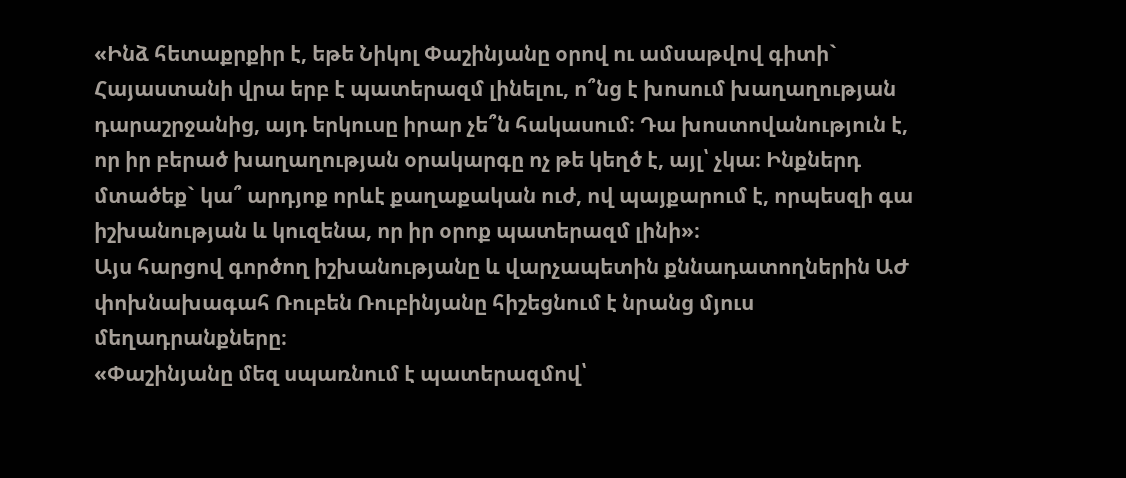«Ինձ հետաքրքիր է, եթե Նիկոլ Փաշինյանը օրով ու ամսաթվով գիտի` Հայաստանի վրա երբ է պատերազմ լինելու, ո՞նց է խոսում խաղաղության դարաշրջանից, այդ երկուսը իրար չե՞ն հակասում։ Դա խոստովանություն է, որ իր բերած խաղաղության օրակարգը ոչ թե կեղծ է, այլ՝ չկա։ Ինքներդ մտածեք` կա՞ արդյոք որևէ քաղաքական ուժ, ով պայքարում է, որպեսզի գա իշխանության և կուզենա, որ իր օրոք պատերազմ լինի»։
Այս հարցով գործող իշխանությանը և վարչապետին քննադատողներին ԱԺ փոխնախագահ Ռուբեն Ռուբինյանը հիշեցնում է նրանց մյուս մեղադրանքները։
«Փաշինյանը մեզ սպառնում է պատերազմով՝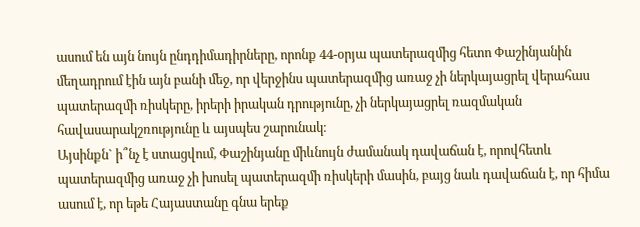ասում են այն նույն ընդդիմադիրները, որոնք 44-օրյա պատերազմից հետո Փաշինյանին մեղադրում էին այն բանի մեջ, որ վերջինս պատերազմից առաջ չի ներկայացրել վերահաս պատերազմի ռիսկերը, իրերի իրական դրությունը, չի ներկայացրել ռազմական հավասարակշռությունը և այսպես շարունակ։
Այսինքն` ի՞նչ է ստացվում, Փաշինյանը միևնույն ժամանակ դավաճան է, որովհետև պատերազմից առաջ չի խոսել պատերազմի ռիսկերի մասին, բայց նաև դավաճան է, որ հիմա ասում է, որ եթե Հայաստանը գնա երեք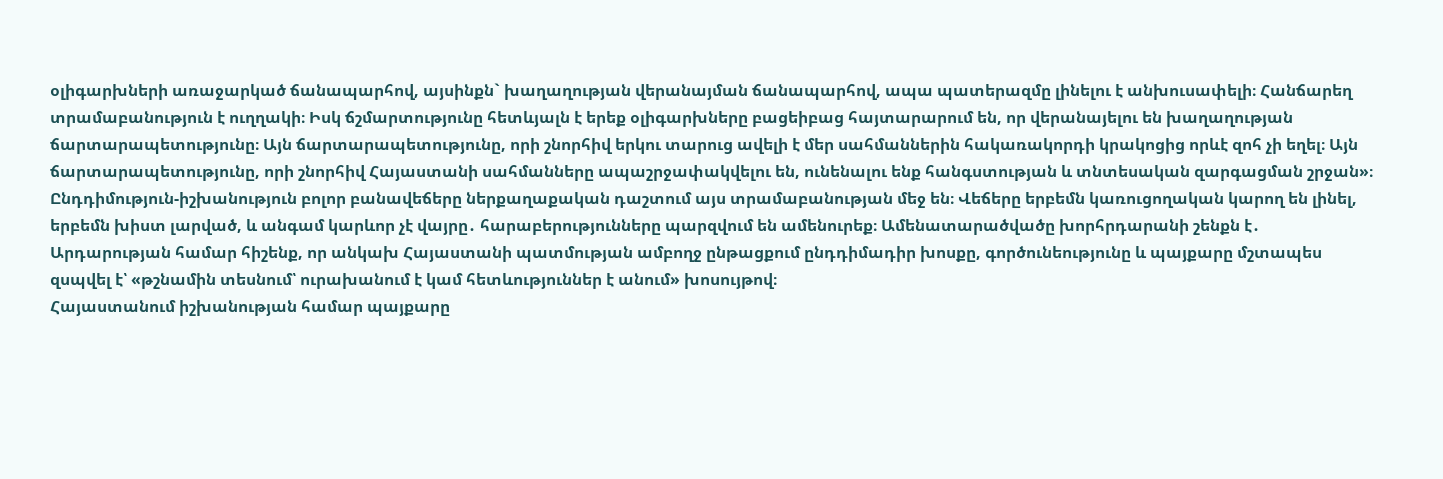օլիգարխների առաջարկած ճանապարհով, այսինքն` խաղաղության վերանայման ճանապարհով, ապա պատերազմը լինելու է անխուսափելի։ Հանճարեղ տրամաբանություն է ուղղակի։ Իսկ ճշմարտությունը հետևյալն է երեք օլիգարխները բացեիբաց հայտարարում են, որ վերանայելու են խաղաղության ճարտարապետությունը։ Այն ճարտարապետությունը, որի շնորհիվ երկու տարուց ավելի է մեր սահմաններին հակառակորդի կրակոցից որևէ զոհ չի եղել։ Այն ճարտարապետությունը, որի շնորհիվ Հայաստանի սահմանները ապաշրջափակվելու են, ունենալու ենք հանգստության և տնտեսական զարգացման շրջան»։
Ընդդիմություն-իշխանություն բոլոր բանավեճերը ներքաղաքական դաշտում այս տրամաբանության մեջ են։ Վեճերը երբեմն կառուցողական կարող են լինել, երբեմն խիստ լարված, և անգամ կարևոր չէ վայրը․ հարաբերությունները պարզվում են ամենուրեք։ Ամենատարածվածը խորհրդարանի շենքն է․
Արդարության համար հիշենք, որ անկախ Հայաստանի պատմության ամբողջ ընթացքում ընդդիմադիր խոսքը, գործունեությունը և պայքարը մշտապես զսպվել է՝ «թշնամին տեսնում՝ ուրախանում է կամ հետևություններ է անում» խոսույթով։
Հայաստանում իշխանության համար պայքարը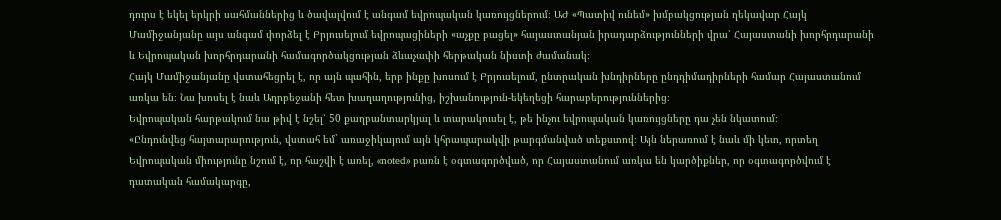դուրս է եկել երկրի սահմաններից և ծավալվում է անգամ եվրոպական կառույցներում։ ԱԺ «Պատիվ ունեմ» խմբակցության ղեկավար Հայկ Մամիջանյանը այս անգամ փորձել է Բրյուսելում եվրոպացիների «աչքը բացել» հայաստանյան իրադարձությունների վրա՝ Հայաստանի խորհրդարանի և Եվրոպական խորհրդարանի համագործակցության ձևաչափի հերթական նիստի ժամանակ։
Հայկ Մամիջանյանը վստահեցրել է, որ այն պահին, երբ ինքը խոսում է Բրյուսելում, ընտրական խնդիրները ընդդիմադիրների համար Հայաստանում առկա են։ Նա խոսել է նաև Ադրբեջանի հետ խաղաղությունից, իշխանություն-եկեղեցի հարաբերություններից։
Եվրոպական հարթակում նա թիվ է նշել՝ 50 քաղբանտարկյալ և տարակուսել է, թե ինչու եվրոպական կառույցները դա չեն նկատում։
«Ընդունվեց հայտարարություն, վստահ եմ` առաջիկայում այն կհրապարակվի թարգմանված տեքստով։ Այն ներառում է նաև մի կետ, որտեղ Եվրոպական միությունը նշում է, որ հաշվի է առել, «noted» բառն է օգտագործված, որ Հայաստանում առկա են կարծիքներ, որ օգտագործվում է դատական համակարգը,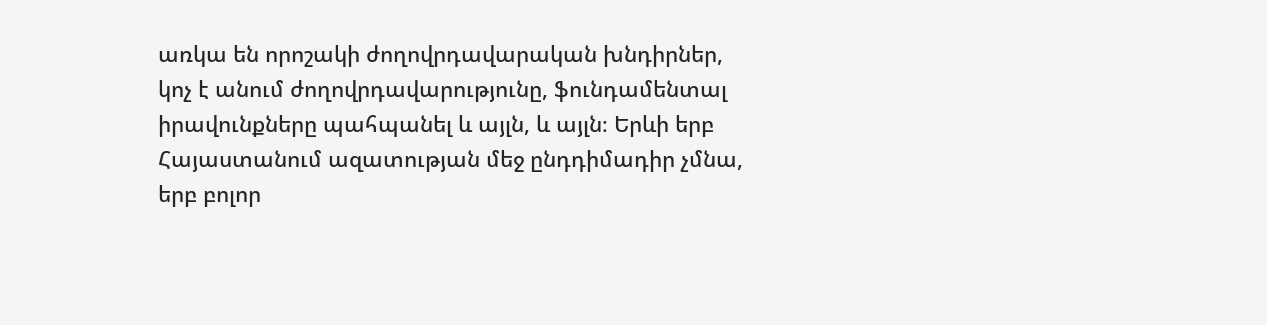առկա են որոշակի ժողովրդավարական խնդիրներ, կոչ է անում ժողովրդավարությունը, ֆունդամենտալ իրավունքները պահպանել և այլն, և այլն։ Երևի երբ Հայաստանում ազատության մեջ ընդդիմադիր չմնա, երբ բոլոր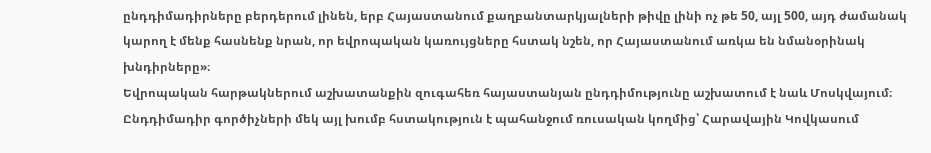ընդդիմադիրները բերդերում լինեն, երբ Հայաստանում քաղբանտարկյալների թիվը լինի ոչ թե 50, այլ 500, այդ ժամանակ կարող է մենք հասնենք նրան, որ եվրոպական կառույցները հստակ նշեն, որ Հայաստանում առկա են նմանօրինակ խնդիրները»։
Եվրոպական հարթակներում աշխատանքին զուգահեռ հայաստանյան ընդդիմությունը աշխատում է նաև Մոսկվայում։ Ընդդիմադիր գործիչների մեկ այլ խումբ հստակություն է պահանջում ռուսական կողմից՝ Հարավային Կովկասում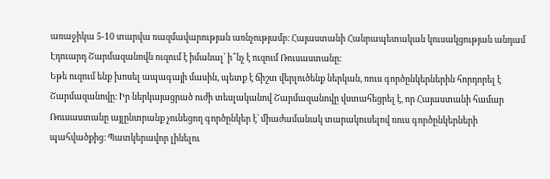առաջիկա 5-10 տարվա ռազմավարության առնչությամբ։ Հայաստանի Հանրապետական կուսակցության անդամ Էդուարդ Շարմազանովն ուզում է իմանալ՝ ի՞նչ է ուզում Ռուսաստանը։
Եթե ուզում ենք խոսել ապագայի մասին, պետք է ճիշտ վերլուծենք ներկան, ռուս գործընկերներին հորդորել է Շարմազանովը։ Իր ներկայացրած ուժի տեսլականով Շարմազանովը վստահեցրել է, որ Հայաստանի համար Ռուսաստանը այլընտրանք չունեցող գործընկեր է՝ միաժամանակ տարակուսելով ռուս գործընկերների պահվածքից։ Պատկերավոր լինելու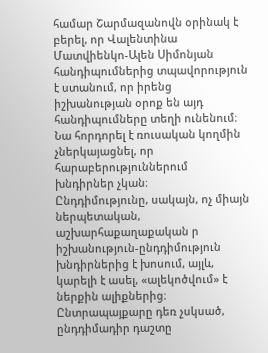համար Շարմազանովն օրինակ է բերել, որ Վալենտինա Մատվիենկո-Ալեն Սիմոնյան հանդիպումներից տպավորություն է ստանում, որ իրենց իշխանության օրոք են այդ հանդիպումները տեղի ունենում։ Նա հորդորել է ռուսական կողմին չներկայացնել, որ հարաբերություններում խնդիրներ չկան։
Ընդդիմությունը, սակայն, ոչ միայն ներպետական, աշխարհաքաղաքական ր իշխանություն-ընդդիմություն խնդիրներից է խոսում, այլև, կարելի է ասել, «ալեկոծվում» է ներքին ալիքներից։ Ընտրապայքարը դեռ չսկսած, ընդդիմադիր դաշտը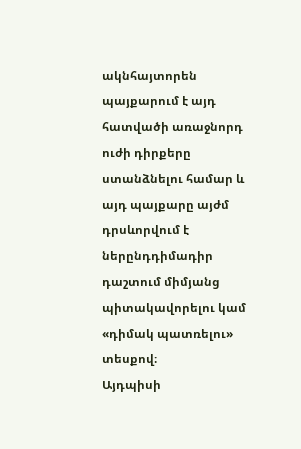ակնհայտորեն պայքարում է այդ հատվածի առաջնորդ ուժի դիրքերը ստանձնելու համար և այդ պայքարը այժմ դրսևորվում է ներընդդիմադիր դաշտում միմյանց պիտակավորելու կամ «դիմակ պատռելու» տեսքով։
Այդպիսի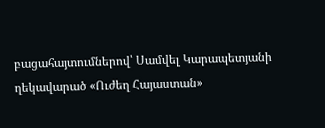բացահայտումներով՝ Սամվել Կարապետյանի ղեկավարած «Ուժեղ Հայաստան»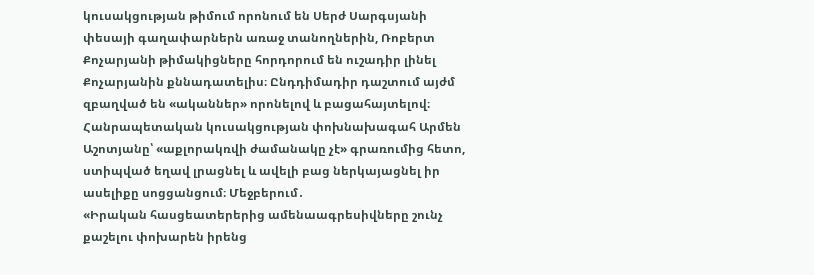կուսակցության թիմում որոնում են Սերժ Սարգսյանի փեսայի գաղափարներն առաջ տանողներին, Ռոբերտ Քոչարյանի թիմակիցները հորդորում են ուշադիր լինել Քոչարյանին քննադատելիս։ Ընդդիմադիր դաշտում այժմ զբաղված են «ականներ» որոնելով և բացահայտելով։
Հանրապետական կուսակցության փոխնախագահ Արմեն Աշոտյանը՝ «աքլորակռվի ժամանակը չէ» գրառումից հետո, ստիպված եղավ լրացնել և ավելի բաց ներկայացնել իր ասելիքը սոցցանցում։ Մեջբերում․
«Իրական հասցեատերերից ամենաագրեսիվները շունչ քաշելու փոխարեն իրենց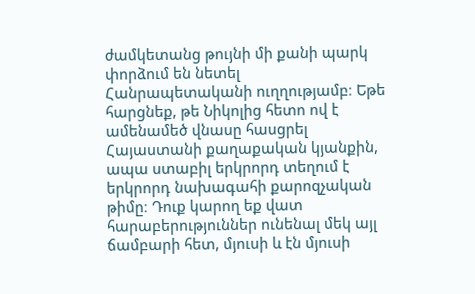ժամկետանց թույնի մի քանի պարկ փորձում են նետել Հանրապետականի ուղղությամբ։ Եթե հարցնեք, թե Նիկոլից հետո ով է ամենամեծ վնասը հասցրել Հայաստանի քաղաքական կյանքին, ապա ստաբիլ երկրորդ տեղում է երկրորդ նախագահի քարոզչական թիմը։ Դուք կարող եք վատ հարաբերություններ ունենալ մեկ այլ ճամբարի հետ, մյուսի և էն մյուսի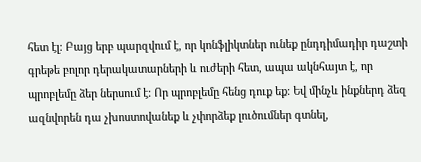հետ էլ։ Բայց երբ պարզվում է, որ կոնֆլիկտներ ունեք ընդդիմադիր դաշտի գրեթե բոլոր դերակատարների և ուժերի հետ, ապա ակնհայտ է, որ պրոբլեմը ձեր ներսում է։ Որ պրոբլեմը հենց դուք եք։ Եվ մինչև ինքներդ ձեզ ազնվորեն դա չխոստովանեք և չփորձեք լուծումներ գտնել,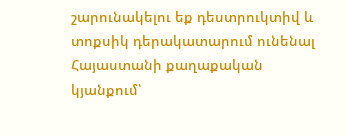շարունակելու եք դեստրուկտիվ և տոքսիկ դերակատարում ունենալ Հայաստանի քաղաքական կյանքում՝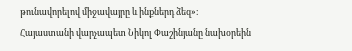թունավորելով միջավայրը և ինքներդ ձեզ»։
Հայաստանի վարչապետ Նիկոլ Փաշինյանը նախօրեին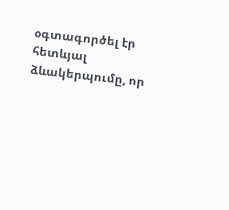օգտագործել էր հետևյալ ձևակերպումը, որ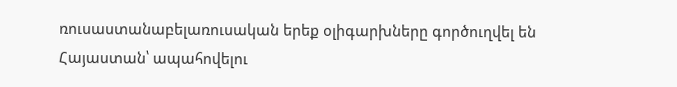ռուսաստանաբելառուսական երեք օլիգարխները գործուղվել են Հայաստան՝ ապահովելու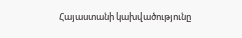Հայաստանի կախվածությունը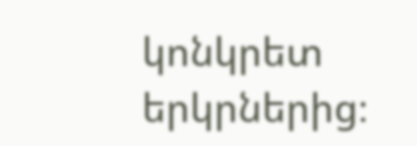կոնկրետ երկրներից։